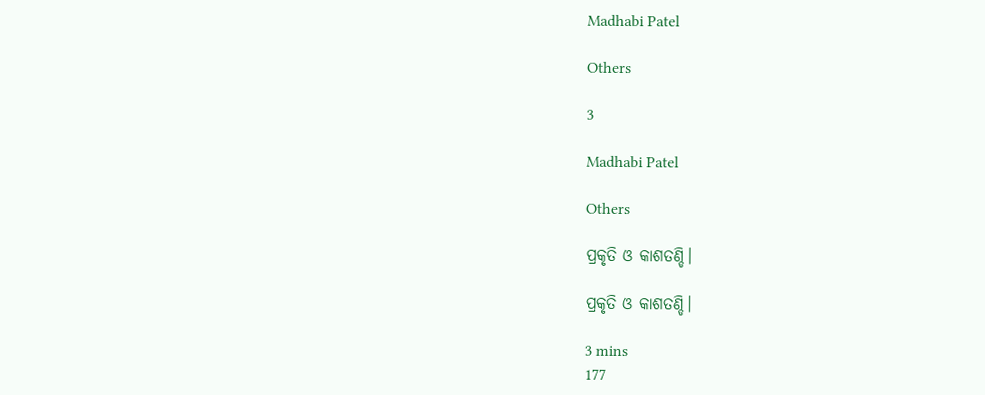Madhabi Patel

Others

3

Madhabi Patel

Others

ପ୍ରକୃତି ଓ କାଶତଣ୍ଡି।

ପ୍ରକୃତି ଓ କାଶତଣ୍ଡି।

3 mins
177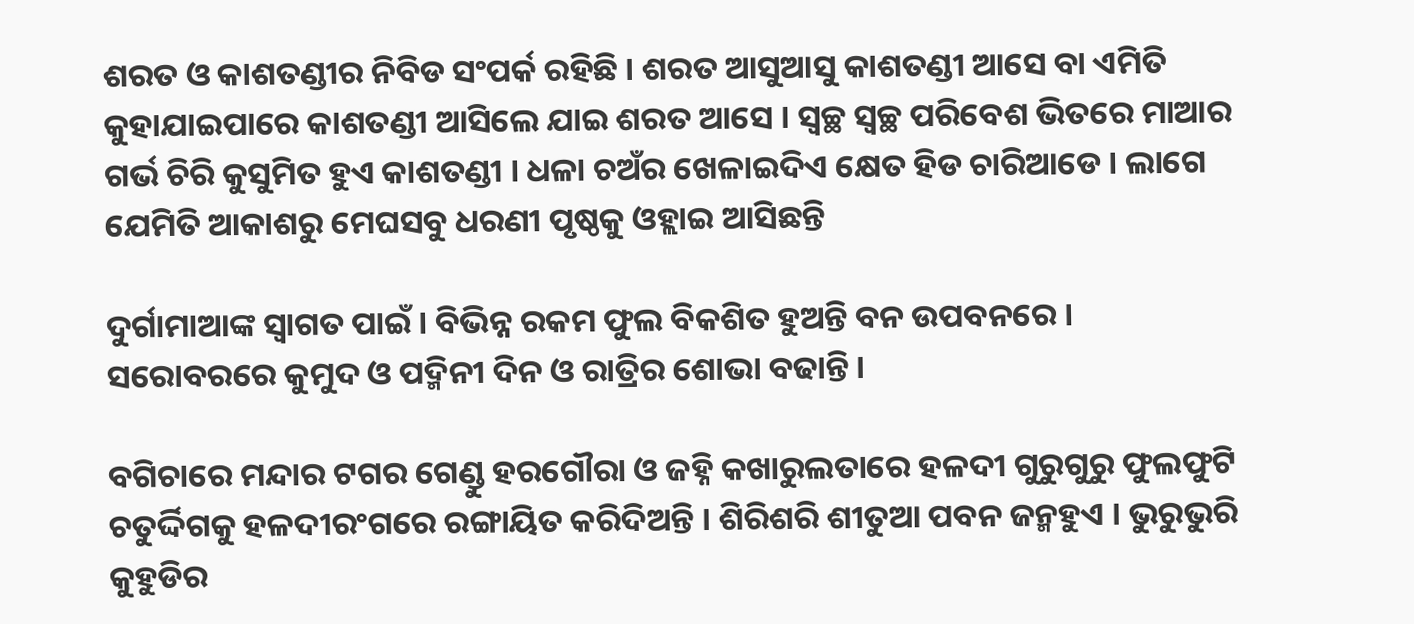ଶରତ ଓ କାଶତଣ୍ଡୀର ନିବିଡ ସଂପର୍କ ରହିଛି । ଶରତ ଆସୁଆସୁ କାଶତଣ୍ଡୀ ଆସେ ବା ଏମିତି କୁହାଯାଇପାରେ କାଶତଣ୍ଡୀ ଆସିଲେ ଯାଇ ଶରତ ଆସେ । ସ୍ୱଚ୍ଛ ସ୍ୱଚ୍ଛ ପରିବେଶ ଭିତରେ ମାଆର ଗର୍ଭ ଚିରି କୁସୁମିତ ହୁଏ କାଶତଣ୍ଡୀ । ଧଳା ଚଅଁର ଖେଳାଇଦିଏ କ୍ଷେତ ହିଡ ଚାରିଆଡେ । ଲାଗେ ଯେମିତି ଆକାଶରୁ ମେଘସବୁ ଧରଣୀ ପୃଷ୍ଠକୁ ଓହ୍ଲାଇ ଆସିଛନ୍ତି

ଦୁର୍ଗାମାଆଙ୍କ ସ୍ୱାଗତ ପାଇଁ । ବିଭିନ୍ନ ରକମ ଫୁଲ ବିକଶିତ ହୁଅନ୍ତି ବନ ଉପବନରେ । ସରୋବରରେ କୁମୁଦ ଓ ପଦ୍ମିନୀ ଦିନ ଓ ରାତ୍ରିର ଶୋଭା ବଢାନ୍ତି ।

ବଗିଚାରେ ମନ୍ଦାର ଟଗର ଗେଣ୍ଡୁ ହରଗୌରା ଓ ଜହ୍ନି କଖାରୁଲତାରେ ହଳଦୀ ଗୁରୁଗୁରୁ ଫୁଲଫୁଟି ଚତୁର୍ଦ୍ଦିଗକୁ ହଳଦୀରଂଗରେ ରଙ୍ଗାୟିତ କରିଦିଅନ୍ତି । ଶିରିଶରି ଶୀତୁଆ ପବନ ଜନ୍ମହୁଏ । ଭୁରୁଭୁରି କୁହୁଡିର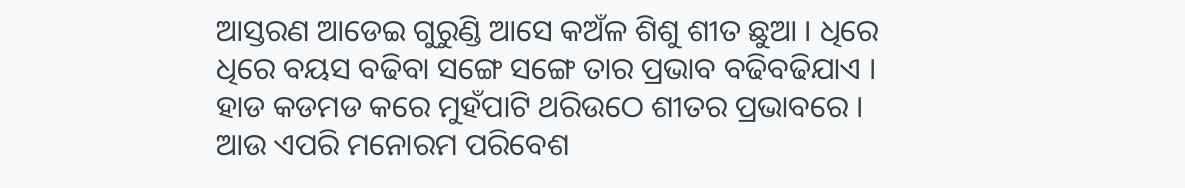ଆସ୍ତରଣ ଆଡେଇ ଗୁରୁଣ୍ଡି ଆସେ କଅଁଳ ଶିଶୁ ଶୀତ ଛୁଆ । ଧିରେ ଧିରେ ବୟସ ବଢିବା ସଙ୍ଗେ ସଙ୍ଗେ ତାର ପ୍ରଭାବ ବଢିବଢିଯାଏ । ହାଡ କଡମଡ କରେ ମୁହଁପାଟି ଥରିଉଠେ ଶୀତର ପ୍ରଭାବରେ । ଆଉ ଏପରି ମନୋରମ ପରିବେଶ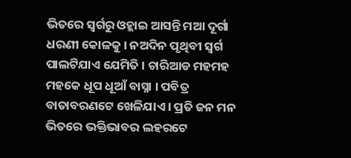ଭିତରେ ସ୍ୱର୍ଗରୁ ଓହ୍ଲାଇ ଆସନ୍ତି ମଆ ଦୂର୍ଗା ଧରଣୀ କୋଳକୁ । ନଅଦିନ ପୃଥିବୀ ସ୍ୱର୍ଗ ପାଲଟିଯାଏ ଯେମିତି । ଚାରିଆଡ ମହମହ ମହକେ ଧୂପ ଧୂଆଁ ବାସ୍ନା । ପବିତ୍ର ବାତାବରଣଟେ ଖେଳିଯାଏ । ପ୍ରତି ଜନ ମନ ଭିତରେ ଭକ୍ତିଭାବର ଲହରଟେ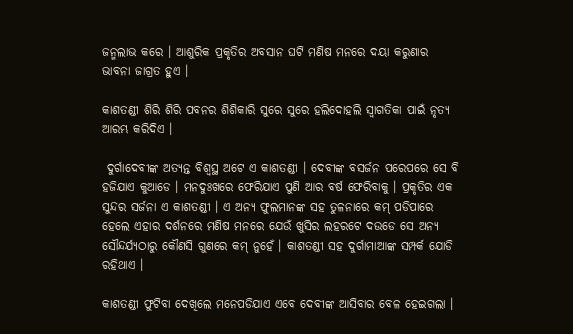ଜନ୍ମଲାଭ କରେ । ଆଶୁରିକ ପ୍ରକୃତିର ଅବସାନ ଘଟି ମଣିଷ ମନରେ ଦୟା କରୁଣାର ଭାବନା ଜାଗ୍ରତ ହୁଏ ।

କାଶତଣ୍ଡୀ ଶିରି ଶିରି ପବନର ଶିଶିକାରି ସୁରେ ସୁରେ ହଲିଦୋହଲି ସ୍ୱାଗତିକା ପାଇଁ ନୃତ୍ୟ ଆରମ୍ଭ କରିଦିଏ ।

 ଦୁର୍ଗାଦେବୀଙ୍କ ଅତ୍ୟନ୍ତ ବିଶ୍ୱସ୍ଥ ଅଟେ ଏ କାଶତଣ୍ଡୀ । ଦେବୀଙ୍କ ବସର୍ଜନ ପରେପରେ ସେ ବି ହଜିଯାଏ କୁଆଡେ । ମନଦୁଃଖରେ ଫେରିଯାଏ ପୁଣି ଆର ବର୍ଷ ଫେରିବାକୁ । ପ୍ରକୃତିର ଏକ ସୁନ୍ଦର ସର୍ଜନା ଏ କାଶତଣ୍ଡୀ । ଏ ଅନ୍ୟ ଫୁଲମାନଙ୍କ ସହ ତୁଳନାରେ କମ୍ ପଡିପାରେ ହେଲେ ଏହାର ଦର୍ଶନରେ ମଣିଷ ମନରେ ଯେଉଁ ଖୁସିର ଲହରଟେ ଦଉଡେ ସେ ଅନ୍ୟ ସୌନ୍ଦର୍ଯ୍ୟଠାରୁ କୌଣସି ଗୁଣରେ କମ୍ ନୁହେଁ । କାଶତଣ୍ଡୀ ସହ ଦୁର୍ଗାମାଆଙ୍କ ସମ୍ପର୍କ ଯୋଡି ରହିଥାଏ ।

କାଶତଣ୍ଡୀ ଫୁଟିବା ଦେଖିଲେ ମନେପଡିଯାଏ ଏବେ ଦେବୀଙ୍କ ଆସିବାର ବେଳ ହେଇଗଲା ।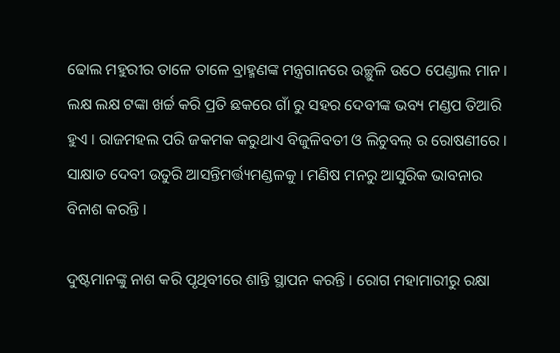ଢୋଲ ମହୁରୀର ତାଳେ ତାଳେ ବ୍ରାହ୍ମଣଙ୍କ ମନ୍ତ୍ରଗାନରେ ଉଚ୍ଛୁଳି ଉଠେ ପେଣ୍ଡାଲ ମାନ । ଲକ୍ଷ ଲକ୍ଷ ଟଙ୍କା ଖର୍ଚ୍ଚ କରି ପ୍ରତି ଛକରେ ଗାଁ ରୁ ସହର ଦେବୀଙ୍କ ଭବ୍ୟ ମଣ୍ଡପ ତିଆରି ହୁଏ । ରାଜମହଲ ପରି ଜକମକ କରୁଥାଏ ବିଜୁଳିବତୀ ଓ ଲିଚୁବଲ୍ ର ରୋଷଣୀରେ । ସାକ୍ଷାତ ଦେବୀ ଉତୁରି ଆସନ୍ତିମର୍ତ୍ତ୍ୟମଣ୍ଡଳକୁ । ମଣିଷ ମନରୁ ଆସୁରିକ ଭାବନାର ବିନାଶ କରନ୍ତି ।

ଦୁଷ୍ଟମାନଙ୍କୁ ନାଶ କରି ପୃଥିବୀରେ ଶାନ୍ତି ସ୍ଥାପନ କରନ୍ତି । ରୋଗ ମହାମାରୀରୁ ରକ୍ଷା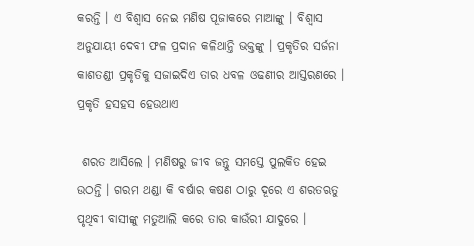କରନ୍ତି । ଏ ବିଶ୍ୱାସ ନେଇ ମଣିଷ ପୂଜାକରେ ମାଆଙ୍କୁ । ବିଶ୍ୱାସ ଅନୁଯାୟୀ ଦେବୀ ଫଳ ପ୍ରଦାନ କଳିଥାନ୍ତି ଭକ୍ତଙ୍କୁ । ପ୍ରକୃତିର ସର୍ଜନା କାଶତଣ୍ଡୀ ପ୍ରକୃତିକୁ ସଜାଇଦିଏ ତାର ଧବଳ ଓଢଣୀର ଆସ୍ତରଣରେ । ପ୍ରକୃତି ହସହସ ହେଉଥାଏ

 ଶରତ ଆସିଲେ । ମଣିଷରୁ ଜୀବ ଜନ୍ତୁ ସମସ୍ତେ ପୁଲକିତ ହେଇ ଉଠନ୍ତି । ଗରମ ଥଣ୍ଡା କି ବର୍ଷାର କଷଣ ଠାରୁ ଦୂରେ ଏ ଶରତଋତୁ ପୃଥିବୀ ବାସୀଙ୍କୁ ମତୁଆଲି କରେ ତାର କାଉଁରୀ ଯାଦୁରେ ।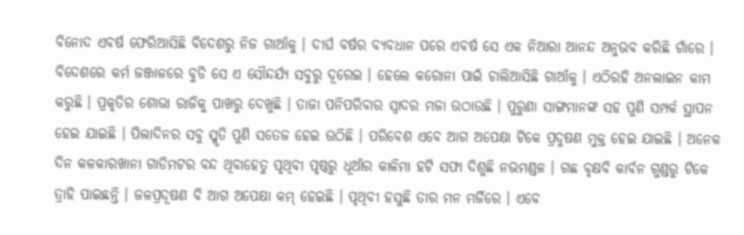ବିନୋଦ ଏବର୍ଷ ଫେରିଆସିଛି ବିଦେଶରୁ ନିଜ ଗାଆଁକୁ । ଦୀର୍ଘ ବର୍ଷର ବ୍ୟବଧାନ ପରେ ଏବର୍ଷ ସେ ଏକ ନିଆରା ଆନନ୍ଦ ଅନୁଭବ କରିଛି ଗାଁରେ । ବିଦେଶରେ କର୍ମ ଜଞ୍ଜାଳରେ ବୁଡି ସେ ଏ ସୌନ୍ଦର୍ଯ୍ୟ ସବୁରୁ ଦୂରେଇ । ହେଲେ କରୋନା ପାଇଁ ଚାଲିଆସିଛି ଗାଆଁକୁ । ଏଠିରହି ଅନଲାଇନ କାମ କରୁଛି । ପ୍ରକୃତିର ଶୋଭା ରାଜିକୁ ପାଖରୁ ଦେଖୁଛି । ତାଜା ପନିପରିବାର ସ୍ୱାଦର ମଜା ଉଠାଉଛି । ପୁରୁଣା ସାଙ୍ଗମାନଙ୍କ ସହ ପୁଣି ସମ୍ପର୍କ ସ୍ଥାପନ ହେଇ ଯାଇଛି । ପିଲାଦିନର ସବୁ ସ୍ମୃତି ପୁଣି ସତେଜ ହେଇ ଉଠିଛି । ପରିବେଶ ଏବେ ଆଗ ଅପେକ୍ଷା ଟିକେ ପ୍ରଦୁଷଣ ମୁକ୍ତ ହେଇ ଯାଇଛି । ଅନେକ ଦିନ କଳକାରଖାନା ଗାଡିମଟର ବନ୍ଦ ଥିବାହେତୁ ପୃଥିବୀ ପୃଷ୍ଠରୁ ଧୂଆଁର କାଳିମା ହଟି ସଫା ଦିଶୁଛି ନଭମଣ୍ଡଳ । ଗଛ ବୃକ୍ଷବି କାର୍ବନ ଗୁଣ୍ଡରୁ ଟିକେ ତ୍ରାହି ପାଇଛନ୍ତି । ଜଳପ୍ରଦୂଷଣ ବି ଆଗ ଅପେକ୍ଷା କମ୍ ହେଇଛି । ପୃଥିବୀ ହସୁଛି ତାର ମନ ମର୍ଜିରେ । ଏବେ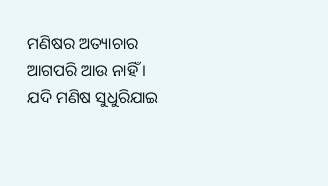ମଣିଷର ଅତ୍ୟାଚାର ଆଗପରି ଆଉ ନାହିଁ । ଯଦି ମଣିଷ ସୁଧୁରିଯାଇ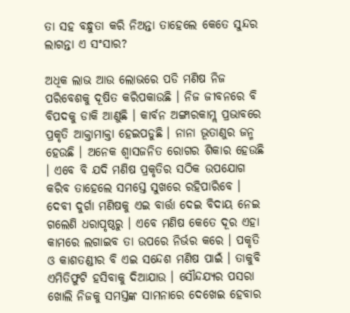ତା ସହ ବନ୍ଧୁତା କରି ନିଅନ୍ତା ତାହେଲେ କେତେ ସୁନ୍ଦର ଲାଗନ୍ତା ଏ ସଂସାର?

ଅଧିକ ଲାଭ ଆଉ ଲୋଭରେ ପଡି ମଣିଷ ନିଜ ପରିବେଶକୁ ଦୂଷିତ କରିପକାଉଛି । ନିଜ ଜୀବନରେ ବି ବିପଦକୁ ଡାକି ଆଣୁଛି । କାର୍ବନ ଅଙ୍ଗାରକାମ୍ଲ ପ୍ରଭାବରେ ପ୍ରକୃତି ଆକ୍ତାମାକ୍ତା ହେଇପଡୁଛି । ନାନା ଭୂତାଣୁର ଜନ୍ମ ହେଉଛି । ଅନେକ ଶ୍ୱାସଜନିତ ରୋଗର ଶିକାର ହେଉଛି । ଏବେ ବି ଯଦି ମଣିଷ ପ୍ରକୃତିର ସଠିକ ଉପଯୋଗ କରିବ ତାହେଲେ ସମସ୍ତେ ସୁଖରେ ରହିପାରିବେ । ଦେବୀ ଦୁର୍ଗା ମଣିଷକୁ ଏଇ ବାର୍ତ୍ତା ଦେଇ ବିଦାୟ ନେଇ ଗଲେଣି ଧରାପୃଷ୍ଠରୁ । ଏବେ ମଣିଷ କେତେ ଦୂର ଏହା କାମରେ ଲଗାଇବ ତା ଉପରେ ନିର୍ଭର କରେ । ପକୃତି ଓ କାଶତଣ୍ଡୀର ବି ଏଇ ସନ୍ଦେଶ ମଣିଷ ପାଇଁ । ତାକୁବି ଏମିତିଫୁଟି ହସିବାକୁ ଦିଆଯାଉ । ସୌନ୍ଦଯ୍ୟର ପସରା ଖୋଲି ନିଜକୁ ସମସ୍ତଙ୍କ ସାମନାରେ ଦେଖେଇ ହେବାର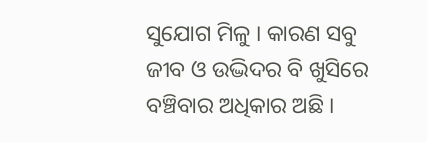ସୁଯୋଗ ମିଳୁ । କାରଣ ସବୁ ଜୀବ ଓ ଉଦ୍ଭିଦର ବି ଖୁସିରେ ବଞ୍ଚିବାର ଅଧିକାର ଅଛି ।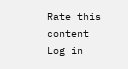Rate this content
Log in